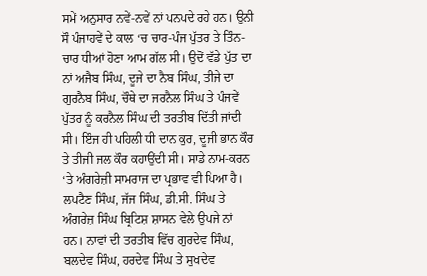ਸਮੇਂ ਅਨੁਸਾਰ ਨਵੇਂ-ਨਵੇਂ ਨਾਂ ਪਨਪਦੇ ਰਹੇ ਹਨ। ਉਨੀ ਸੌ ਪੰਜਾਹਵੇਂ ਦੇ ਕਾਲ ‘ਚ ਚਾਰ-ਪੰਜ ਪੁੱਤਰ ਤੇ ਤਿੰਨ-ਚਾਰ ਧੀਆਂ ਹੋਣਾ ਆਮ ਗੱਲ ਸੀ। ਉਦੋਂ ਵੱਡੇ ਪੁੱਤ ਦਾ ਨਾਂ ਅਜੈਬ ਸਿੰਘ, ਦੂਜੇ ਦਾ ਨੈਬ ਸਿੰਘ, ਤੀਜੇ ਦਾ ਗੁਰਨੈਬ ਸਿੰਘ, ਚੌਥੇ ਦਾ ਜਰਨੈਲ ਸਿੰਘ ਤੇ ਪੰਜਵੇਂ ਪੁੱਤਰ ਨੂੰ ਕਰਨੈਲ ਸਿੰਘ ਦੀ ਤਰਤੀਬ ਦਿੱਤੀ ਜਾਂਦੀ ਸੀ। ਇੰਜ ਹੀ ਪਹਿਲੀ ਧੀ ਦਾਨ ਕੁਰ, ਦੂਜੀ ਭਾਨ ਕੌਰ ਤੇ ਤੀਜੀ ਜਲ ਕੌਰ ਕਹਾਉਂਦੀ ਸੀ। ਸਾਡੇ ਨਾਮ-ਕਰਨ ‘ਤੇ ਅੰਗਰੇਜ਼ੀ ਸਾਮਰਾਜ ਦਾ ਪ੍ਰਭਾਵ ਵੀ ਪਿਆ ਹੈ। ਲਪਟੈਣ ਸਿੰਘ, ਜੱਜ ਸਿੰਘ, ਡੀ.ਸੀ. ਸਿੰਘ ਤੇ ਅੰਗਰੇਜ਼ ਸਿੰਘ ਬ੍ਰਿਟਿਸ਼ ਸ਼ਾਸਨ ਵੇਲੇ ਉਪਜੇ ਨਾਂ ਹਨ। ਨਾਵਾਂ ਦੀ ਤਰਤੀਬ ਵਿੱਚ ਗੁਰਦੇਵ ਸਿੰਘ, ਬਲਦੇਵ ਸਿੰਘ, ਹਰਦੇਵ ਸਿੰਘ ਤੇ ਸੁਖਦੇਵ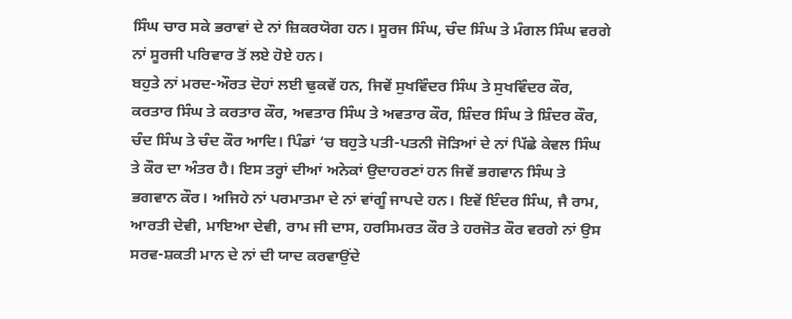ਸਿੰਘ ਚਾਰ ਸਕੇ ਭਰਾਵਾਂ ਦੇ ਨਾਂ ਜ਼ਿਕਰਯੋਗ ਹਨ। ਸੂਰਜ ਸਿੰਘ, ਚੰਦ ਸਿੰਘ ਤੇ ਮੰਗਲ ਸਿੰਘ ਵਰਗੇ ਨਾਂ ਸੂਰਜੀ ਪਰਿਵਾਰ ਤੋਂ ਲਏ ਹੋਏ ਹਨ।
ਬਹੁਤੇ ਨਾਂ ਮਰਦ-ਔਰਤ ਦੋਹਾਂ ਲਈ ਢੁਕਵੇਂ ਹਨ, ਜਿਵੇਂ ਸੁਖਵਿੰਦਰ ਸਿੰਘ ਤੇ ਸੁਖਵਿੰਦਰ ਕੌਰ, ਕਰਤਾਰ ਸਿੰਘ ਤੇ ਕਰਤਾਰ ਕੌਰ, ਅਵਤਾਰ ਸਿੰਘ ਤੇ ਅਵਤਾਰ ਕੌਰ, ਸ਼ਿੰਦਰ ਸਿੰਘ ਤੇ ਸ਼ਿੰਦਰ ਕੌਰ, ਚੰਦ ਸਿੰਘ ਤੇ ਚੰਦ ਕੌਰ ਆਦਿ। ਪਿੰਡਾਂ ‘ਚ ਬਹੁਤੇ ਪਤੀ-ਪਤਨੀ ਜੋੜਿਆਂ ਦੇ ਨਾਂ ਪਿੱਛੇ ਕੇਵਲ ਸਿੰਘ ਤੇ ਕੌਰ ਦਾ ਅੰਤਰ ਹੈ। ਇਸ ਤਰ੍ਹਾਂ ਦੀਆਂ ਅਨੇਕਾਂ ਉਦਾਹਰਣਾਂ ਹਨ ਜਿਵੇਂ ਭਗਵਾਨ ਸਿੰਘ ਤੇ ਭਗਵਾਨ ਕੌਰ। ਅਜਿਹੇ ਨਾਂ ਪਰਮਾਤਮਾ ਦੇ ਨਾਂ ਵਾਂਗੂੰ ਜਾਪਦੇ ਹਨ। ਇਵੇਂ ਇੰਦਰ ਸਿੰਘ, ਜੈ ਰਾਮ, ਆਰਤੀ ਦੇਵੀ, ਮਾਇਆ ਦੇਵੀ, ਰਾਮ ਜੀ ਦਾਸ, ਹਰਸਿਮਰਤ ਕੌਰ ਤੇ ਹਰਜੋਤ ਕੌਰ ਵਰਗੇ ਨਾਂ ਉਸ ਸਰਵ-ਸ਼ਕਤੀ ਮਾਨ ਦੇ ਨਾਂ ਦੀ ਯਾਦ ਕਰਵਾਉਂਦੇ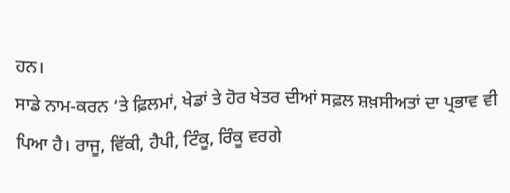ਹਨ।
ਸਾਡੇ ਨਾਮ-ਕਰਨ ‘ਤੇ ਫ਼ਿਲਮਾਂ, ਖੇਡਾਂ ਤੇ ਹੋਰ ਖੇਤਰ ਦੀਆਂ ਸਫ਼ਲ ਸ਼ਖ਼ਸੀਅਤਾਂ ਦਾ ਪ੍ਰਭਾਵ ਵੀ ਪਿਆ ਹੈ। ਰਾਜੂ, ਵਿੱਕੀ, ਹੈਪੀ, ਟਿੰਕੂ, ਰਿੰਕੂ ਵਰਗੇ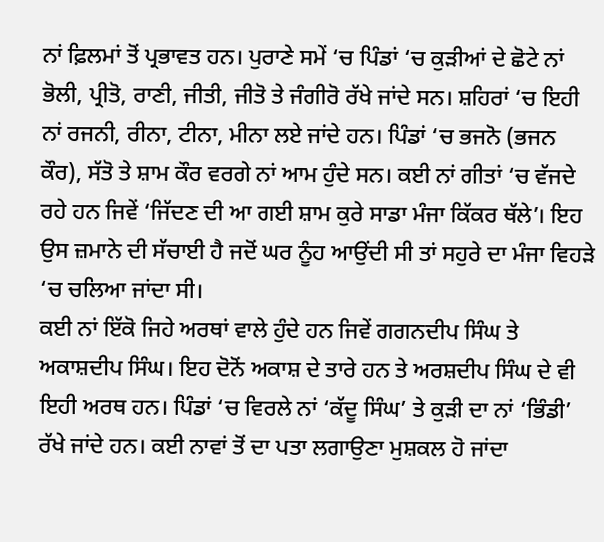ਨਾਂ ਫ਼ਿਲਮਾਂ ਤੋਂ ਪ੍ਰਭਾਵਤ ਹਨ। ਪੁਰਾਣੇ ਸਮੇਂ ‘ਚ ਪਿੰਡਾਂ ‘ਚ ਕੁੜੀਆਂ ਦੇ ਛੋਟੇ ਨਾਂ ਭੋਲੀ, ਪ੍ਰੀਤੋ, ਰਾਣੀ, ਜੀਤੀ, ਜੀਤੋ ਤੇ ਜੰਗੀਰੋ ਰੱਖੇ ਜਾਂਦੇ ਸਨ। ਸ਼ਹਿਰਾਂ ‘ਚ ਇਹੀ ਨਾਂ ਰਜਨੀ, ਰੀਨਾ, ਟੀਨਾ, ਮੀਨਾ ਲਏ ਜਾਂਦੇ ਹਨ। ਪਿੰਡਾਂ ‘ਚ ਭਜਨੋ (ਭਜਨ ਕੌਰ), ਸੱਤੋ ਤੇ ਸ਼ਾਮ ਕੌਰ ਵਰਗੇ ਨਾਂ ਆਮ ਹੁੰਦੇ ਸਨ। ਕਈ ਨਾਂ ਗੀਤਾਂ ‘ਚ ਵੱਜਦੇ ਰਹੇ ਹਨ ਜਿਵੇਂ ‘ਜਿੱਦਣ ਦੀ ਆ ਗਈ ਸ਼ਾਮ ਕੁਰੇ ਸਾਡਾ ਮੰਜਾ ਕਿੱਕਰ ਥੱਲੇ’। ਇਹ ਉਸ ਜ਼ਮਾਨੇ ਦੀ ਸੱਚਾਈ ਹੈ ਜਦੋਂ ਘਰ ਨੂੰਹ ਆਉਂਦੀ ਸੀ ਤਾਂ ਸਹੁਰੇ ਦਾ ਮੰਜਾ ਵਿਹੜੇ ‘ਚ ਚਲਿਆ ਜਾਂਦਾ ਸੀ।
ਕਈ ਨਾਂ ਇੱਕੋ ਜਿਹੇ ਅਰਥਾਂ ਵਾਲੇ ਹੁੰਦੇ ਹਨ ਜਿਵੇਂ ਗਗਨਦੀਪ ਸਿੰਘ ਤੇ ਅਕਾਸ਼ਦੀਪ ਸਿੰਘ। ਇਹ ਦੋਨੋਂ ਅਕਾਸ਼ ਦੇ ਤਾਰੇ ਹਨ ਤੇ ਅਰਸ਼ਦੀਪ ਸਿੰਘ ਦੇ ਵੀ ਇਹੀ ਅਰਥ ਹਨ। ਪਿੰਡਾਂ ‘ਚ ਵਿਰਲੇ ਨਾਂ ‘ਕੱਦੂ ਸਿੰਘ’ ਤੇ ਕੁੜੀ ਦਾ ਨਾਂ ‘ਭਿੰਡੀ’ ਰੱਖੇ ਜਾਂਦੇ ਹਨ। ਕਈ ਨਾਵਾਂ ਤੋਂ ਦਾ ਪਤਾ ਲਗਾਉਣਾ ਮੁਸ਼ਕਲ ਹੋ ਜਾਂਦਾ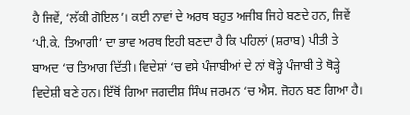ਹੈ ਜਿਵੇਂ, ‘ਲੱਕੀ ਗੋਇਲ’। ਕਈ ਨਾਵਾਂ ਦੇ ਅਰਥ ਬਹੁਤ ਅਜੀਬ ਜਿਹੇ ਬਣਦੇ ਹਨ, ਜਿਵੇਂ ‘ਪੀ.ਕੇ. ਤਿਆਗੀ’ ਦਾ ਭਾਵ ਅਰਥ ਇਹੀ ਬਣਦਾ ਹੈ ਕਿ ਪਹਿਲਾਂ (ਸ਼ਰਾਬ) ਪੀਤੀ ਤੇ ਬਾਅਦ ‘ਚ ਤਿਆਗ ਦਿੱਤੀ। ਵਿਦੇਸ਼ਾਂ ‘ਚ ਵਸੇ ਪੰਜਾਬੀਆਂ ਦੇ ਨਾਂ ਥੋੜ੍ਹੇ ਪੰਜਾਬੀ ਤੇ ਥੋੜ੍ਹੇ ਵਿਦੇਸ਼ੀ ਬਣੇ ਹਨ। ਇੱਥੋਂ ਗਿਆ ਜਗਦੀਸ਼ ਸਿੰਘ ਜਰਮਨ ‘ਚ ਐਸ. ਜੋਹਨ ਬਣ ਗਿਆ ਹੈ।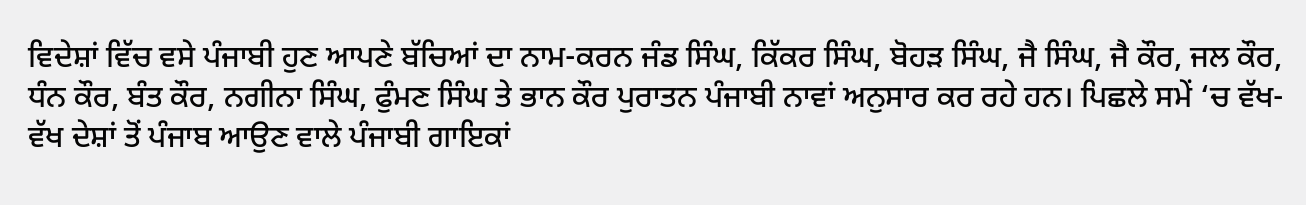ਵਿਦੇਸ਼ਾਂ ਵਿੱਚ ਵਸੇ ਪੰਜਾਬੀ ਹੁਣ ਆਪਣੇ ਬੱਚਿਆਂ ਦਾ ਨਾਮ-ਕਰਨ ਜੰਡ ਸਿੰਘ, ਕਿੱਕਰ ਸਿੰਘ, ਬੋਹੜ ਸਿੰਘ, ਜੈ ਸਿੰਘ, ਜੈ ਕੌਰ, ਜਲ ਕੌਰ, ਧੰਨ ਕੌਰ, ਬੰਤ ਕੌਰ, ਨਗੀਨਾ ਸਿੰਘ, ਫੁੰਮਣ ਸਿੰਘ ਤੇ ਭਾਨ ਕੌਰ ਪੁਰਾਤਨ ਪੰਜਾਬੀ ਨਾਵਾਂ ਅਨੁਸਾਰ ਕਰ ਰਹੇ ਹਨ। ਪਿਛਲੇ ਸਮੇਂ ‘ਚ ਵੱਖ-ਵੱਖ ਦੇਸ਼ਾਂ ਤੋਂ ਪੰਜਾਬ ਆਉਣ ਵਾਲੇ ਪੰਜਾਬੀ ਗਾਇਕਾਂ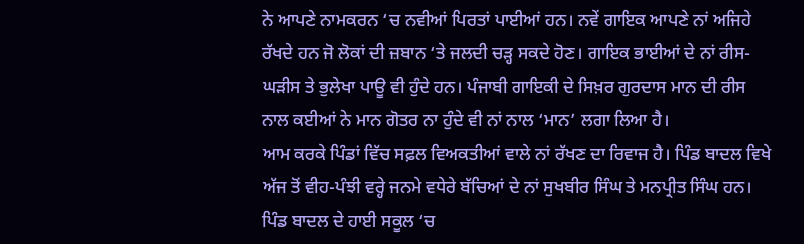ਨੇ ਆਪਣੇ ਨਾਮਕਰਨ ‘ਚ ਨਵੀਆਂ ਪਿਰਤਾਂ ਪਾਈਆਂ ਹਨ। ਨਵੇਂ ਗਾਇਕ ਆਪਣੇ ਨਾਂ ਅਜਿਹੇ ਰੱਖਦੇ ਹਨ ਜੋ ਲੋਕਾਂ ਦੀ ਜ਼ਬਾਨ ‘ਤੇ ਜਲਦੀ ਚੜ੍ਹ ਸਕਦੇ ਹੋਣ। ਗਾਇਕ ਭਾਈਆਂ ਦੇ ਨਾਂ ਰੀਸ-ਘੜੀਸ ਤੇ ਭੁਲੇਖਾ ਪਾਊ ਵੀ ਹੁੰਦੇ ਹਨ। ਪੰਜਾਬੀ ਗਾਇਕੀ ਦੇ ਸਿਖ਼ਰ ਗੁਰਦਾਸ ਮਾਨ ਦੀ ਰੀਸ ਨਾਲ ਕਈਆਂ ਨੇ ਮਾਨ ਗੋਤਰ ਨਾ ਹੁੰਦੇ ਵੀ ਨਾਂ ਨਾਲ ‘ਮਾਨ’ ਲਗਾ ਲਿਆ ਹੈ।
ਆਮ ਕਰਕੇ ਪਿੰਡਾਂ ਵਿੱਚ ਸਫ਼ਲ ਵਿਅਕਤੀਆਂ ਵਾਲੇ ਨਾਂ ਰੱਖਣ ਦਾ ਰਿਵਾਜ ਹੈ। ਪਿੰਡ ਬਾਦਲ ਵਿਖੇ ਅੱਜ ਤੋਂ ਵੀਹ-ਪੰਝੀ ਵਰ੍ਹੇ ਜਨਮੇ ਵਧੇਰੇ ਬੱਚਿਆਂ ਦੇ ਨਾਂ ਸੁਖਬੀਰ ਸਿੰਘ ਤੇ ਮਨਪ੍ਰੀਤ ਸਿੰਘ ਹਨ। ਪਿੰਡ ਬਾਦਲ ਦੇ ਹਾਈ ਸਕੂਲ ‘ਚ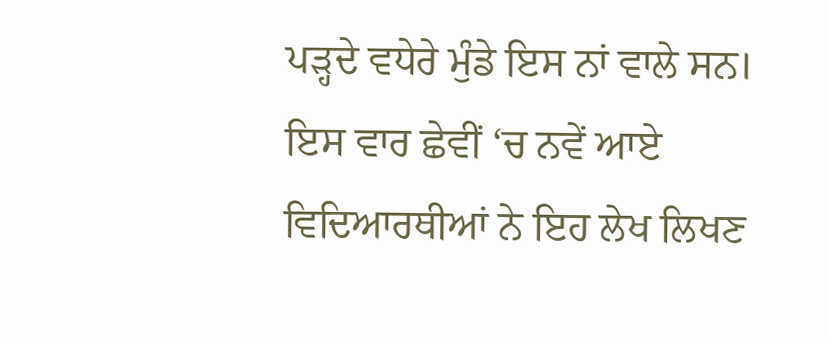ਪੜ੍ਹਦੇ ਵਧੇਰੇ ਮੁੰਡੇ ਇਸ ਨਾਂ ਵਾਲੇ ਸਨ।
ਇਸ ਵਾਰ ਛੇਵੀਂ ‘ਚ ਨਵੇਂ ਆਏ ਵਿਦਿਆਰਥੀਆਂ ਨੇ ਇਹ ਲੇਖ ਲਿਖਣ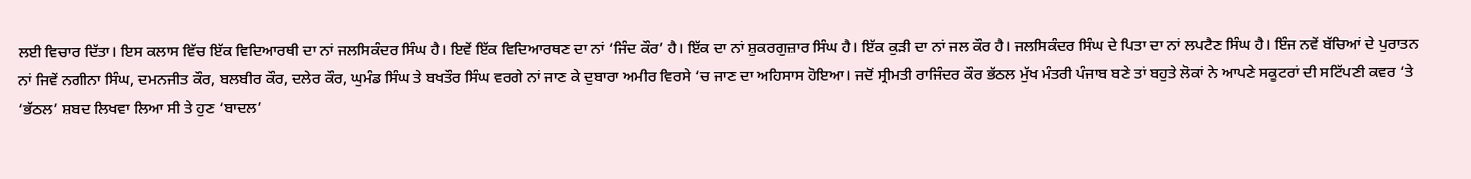ਲਈ ਵਿਚਾਰ ਦਿੱਤਾ। ਇਸ ਕਲਾਸ ਵਿੱਚ ਇੱਕ ਵਿਦਿਆਰਥੀ ਦਾ ਨਾਂ ਜਲਸਿਕੰਦਰ ਸਿੰਘ ਹੈ। ਇਵੇਂ ਇੱਕ ਵਿਦਿਆਰਥਣ ਦਾ ਨਾਂ ‘ਜਿੰਦ ਕੌਰ’ ਹੈ। ਇੱਕ ਦਾ ਨਾਂ ਸ਼ੁਕਰਗੁਜ਼ਾਰ ਸਿੰਘ ਹੈ। ਇੱਕ ਕੁੜੀ ਦਾ ਨਾਂ ਜਲ ਕੌਰ ਹੈ। ਜਲਸਿਕੰਦਰ ਸਿੰਘ ਦੇ ਪਿਤਾ ਦਾ ਨਾਂ ਲਪਟੈਣ ਸਿੰਘ ਹੈ। ਇੰਜ ਨਵੇਂ ਬੱਚਿਆਂ ਦੇ ਪੁਰਾਤਨ ਨਾਂ ਜਿਵੇਂ ਨਗੀਨਾ ਸਿੰਘ, ਦਮਨਜੀਤ ਕੌਰ, ਬਲਬੀਰ ਕੌਰ, ਦਲੇਰ ਕੌਰ, ਘੁਮੰਡ ਸਿੰਘ ਤੇ ਬਖਤੌਰ ਸਿੰਘ ਵਰਗੇ ਨਾਂ ਜਾਣ ਕੇ ਦੁਬਾਰਾ ਅਮੀਰ ਵਿਰਸੇ ‘ਚ ਜਾਣ ਦਾ ਅਹਿਸਾਸ ਹੋਇਆ। ਜਦੋਂ ਸ੍ਰੀਮਤੀ ਰਾਜਿੰਦਰ ਕੌਰ ਭੱਠਲ ਮੁੱਖ ਮੰਤਰੀ ਪੰਜਾਬ ਬਣੇ ਤਾਂ ਬਹੁਤੇ ਲੋਕਾਂ ਨੇ ਆਪਣੇ ਸਕੂਟਰਾਂ ਦੀ ਸਟਿੱਪਣੀ ਕਵਰ ‘ਤੇ ‘ਭੱਠਲ’ ਸ਼ਬਦ ਲਿਖਵਾ ਲਿਆ ਸੀ ਤੇ ਹੁਣ ‘ਬਾਦਲ’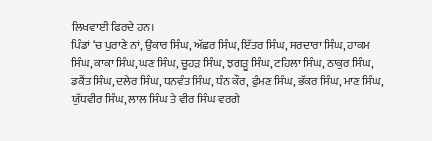ਲਿਖਵਾਈ ਫਿਰਦੇ ਹਨ।
ਪਿੰਡਾਂ ‘ਚ ਪੁਰਾਣੇ ਨਾਂ, ਉਂਕਾਰ ਸਿੰਘ, ਅੱਛਰ ਸਿੰਘ, ਇੱਤਰ ਸਿੰਘ, ਸਰਦਾਰਾ ਸਿੰਘ, ਹਾਕਮ ਸਿੰਘ, ਕਾਕਾ ਸਿੰਘ, ਘਣ ਸਿੰਘ, ਚੂਹੜ ਸਿੰਘ, ਝਗੜੂ ਸਿੰਘ, ਟਹਿਲਾ ਸਿੰਘ, ਠਾਕੁਰ ਸਿੰਘ, ਡਕੈਂਤ ਸਿੰਘ, ਦਲੇਰ ਸਿੰਘ, ਧਨਵੰਤ ਸਿੰਘ, ਧੰਨ ਕੌਰ, ਫੁੰਮਣ ਸਿੰਘ, ਭੱਕਰ ਸਿੰਘ, ਮਾਣ ਸਿੰਘ, ਯੁੱਧਵੀਰ ਸਿੰਘ, ਲਾਲ ਸਿੰਘ ਤੇ ਵੀਰ ਸਿੰਘ ਵਰਗੇ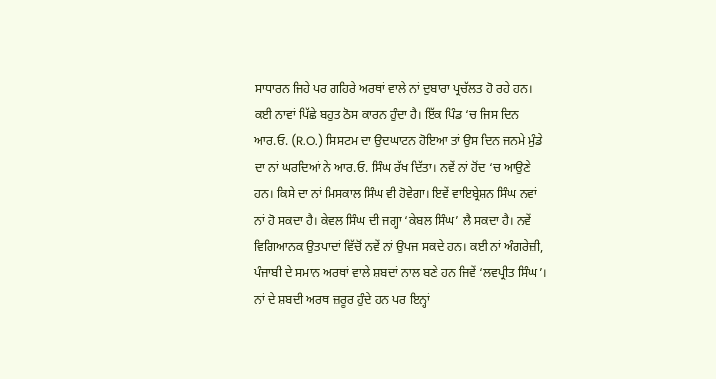ਸਾਧਾਰਨ ਜਿਹੇ ਪਰ ਗਹਿਰੇ ਅਰਥਾਂ ਵਾਲੇ ਨਾਂ ਦੁਬਾਰਾ ਪ੍ਰਚੱਲਤ ਹੋ ਰਹੇ ਹਨ। ਕਈ ਨਾਵਾਂ ਪਿੱਛੇ ਬਹੁਤ ਠੋਸ ਕਾਰਨ ਹੁੰਦਾ ਹੈ। ਇੱਕ ਪਿੰਡ ‘ਚ ਜਿਸ ਦਿਨ ਆਰ.ਓ. (R.O.) ਸਿਸਟਮ ਦਾ ਉਦਘਾਟਨ ਹੋਇਆ ਤਾਂ ਉਸ ਦਿਨ ਜਨਮੇ ਮੁੰਡੇ ਦਾ ਨਾਂ ਘਰਦਿਆਂ ਨੇ ਆਰ.ਓ. ਸਿੰਘ ਰੱਖ ਦਿੱਤਾ। ਨਵੇਂ ਨਾਂ ਹੋਂਦ ‘ਚ ਆਉਣੇ ਹਨ। ਕਿਸੇ ਦਾ ਨਾਂ ਮਿਸਕਾਲ ਸਿੰਘ ਵੀ ਹੋਵੇਗਾ। ਇਵੇਂ ਵਾਇਬ੍ਰੇਸ਼ਨ ਸਿੰਘ ਨਵਾਂ ਨਾਂ ਹੋ ਸਕਦਾ ਹੈ। ਕੇਵਲ ਸਿੰਘ ਦੀ ਜਗ੍ਹਾ ‘ਕੇਬਲ ਸਿੰਘ’ ਲੈ ਸਕਦਾ ਹੈ। ਨਵੇਂ ਵਿਗਿਆਨਕ ਉਤਪਾਦਾਂ ਵਿੱਚੋਂ ਨਵੇਂ ਨਾਂ ਉਪਜ ਸਕਦੇ ਹਨ। ਕਈ ਨਾਂ ਅੰਗਰੇਜ਼ੀ, ਪੰਜਾਬੀ ਦੇ ਸਮਾਨ ਅਰਥਾਂ ਵਾਲੇ ਸ਼ਬਦਾਂ ਨਾਲ ਬਣੇ ਹਨ ਜਿਵੇਂ ‘ਲਵਪ੍ਰੀਤ ਸਿੰਘ’।
ਨਾਂ ਦੇ ਸ਼ਬਦੀ ਅਰਥ ਜ਼ਰੂਰ ਹੁੰਦੇ ਹਨ ਪਰ ਇਨ੍ਹਾਂ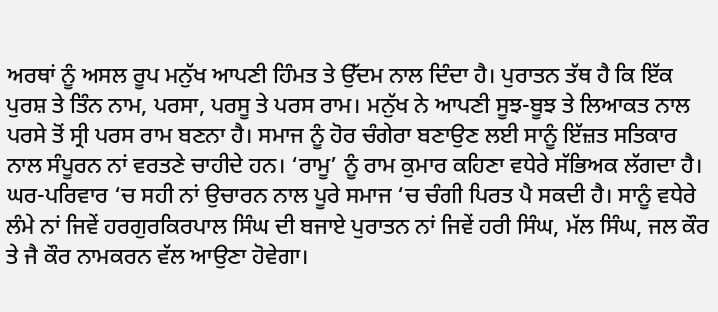ਅਰਥਾਂ ਨੂੰ ਅਸਲ ਰੂਪ ਮਨੁੱਖ ਆਪਣੀ ਹਿੰਮਤ ਤੇ ਉੱਦਮ ਨਾਲ ਦਿੰਦਾ ਹੈ। ਪੁਰਾਤਨ ਤੱਥ ਹੈ ਕਿ ਇੱਕ ਪੁਰਸ਼ ਤੇ ਤਿੰਨ ਨਾਮ, ਪਰਸਾ, ਪਰਸੂ ਤੇ ਪਰਸ ਰਾਮ। ਮਨੁੱਖ ਨੇ ਆਪਣੀ ਸੂਝ-ਬੂਝ ਤੇ ਲਿਆਕਤ ਨਾਲ ਪਰਸੇ ਤੋਂ ਸ੍ਰੀ ਪਰਸ ਰਾਮ ਬਣਨਾ ਹੈ। ਸਮਾਜ ਨੂੰ ਹੋਰ ਚੰਗੇਰਾ ਬਣਾਉਣ ਲਈ ਸਾਨੂੰ ਇੱਜ਼ਤ ਸਤਿਕਾਰ ਨਾਲ ਸੰਪੂਰਨ ਨਾਂ ਵਰਤਣੇ ਚਾਹੀਦੇ ਹਨ। ‘ਰਾਮੂ’ ਨੂੰ ਰਾਮ ਕੁਮਾਰ ਕਹਿਣਾ ਵਧੇਰੇ ਸੱਭਿਅਕ ਲੱਗਦਾ ਹੈ। ਘਰ-ਪਰਿਵਾਰ ‘ਚ ਸਹੀ ਨਾਂ ਉਚਾਰਨ ਨਾਲ ਪੂਰੇ ਸਮਾਜ ‘ਚ ਚੰਗੀ ਪਿਰਤ ਪੈ ਸਕਦੀ ਹੈ। ਸਾਨੂੰ ਵਧੇਰੇ ਲੰਮੇ ਨਾਂ ਜਿਵੇਂ ਹਰਗੁਰਕਿਰਪਾਲ ਸਿੰਘ ਦੀ ਬਜਾਏ ਪੁਰਾਤਨ ਨਾਂ ਜਿਵੇਂ ਹਰੀ ਸਿੰਘ, ਮੱਲ ਸਿੰਘ, ਜਲ ਕੌਰ ਤੇ ਜੈ ਕੌਰ ਨਾਮਕਰਨ ਵੱਲ ਆਉਣਾ ਹੋਵੇਗਾ।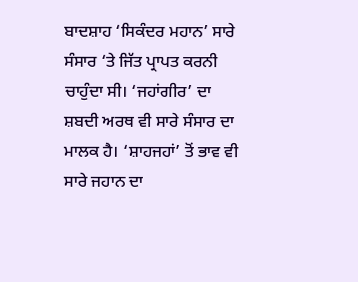ਬਾਦਸ਼ਾਹ ‘ਸਿਕੰਦਰ ਮਹਾਨ’ ਸਾਰੇ ਸੰਸਾਰ ‘ਤੇ ਜਿੱਤ ਪ੍ਰਾਪਤ ਕਰਨੀ ਚਾਹੁੰਦਾ ਸੀ। ‘ਜਹਾਂਗੀਰ’ ਦਾ ਸ਼ਬਦੀ ਅਰਥ ਵੀ ਸਾਰੇ ਸੰਸਾਰ ਦਾ ਮਾਲਕ ਹੈ। ‘ਸ਼ਾਹਜਹਾਂ’ ਤੋਂ ਭਾਵ ਵੀ ਸਾਰੇ ਜਹਾਨ ਦਾ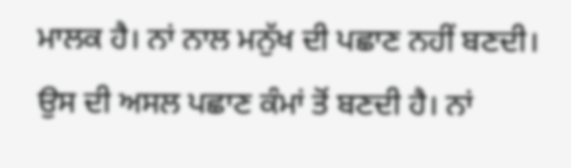ਮਾਲਕ ਹੈ। ਨਾਂ ਨਾਲ ਮਨੁੱਖ ਦੀ ਪਛਾਣ ਨਹੀਂ ਬਣਦੀ। ਉਸ ਦੀ ਅਸਲ ਪਛਾਣ ਕੰਮਾਂ ਤੋਂ ਬਣਦੀ ਹੈ। ਨਾਂ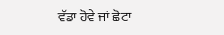ਵੱਡਾ ਹੋਵੇ ਜਾਂ ਛੋਟਾ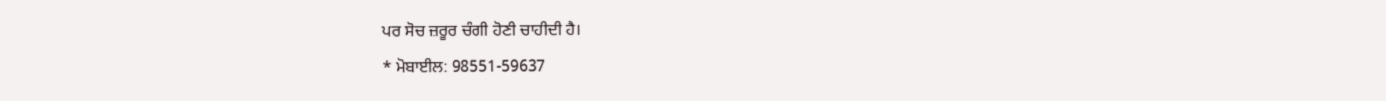ਪਰ ਸੋਚ ਜ਼ਰੂਰ ਚੰਗੀ ਹੋਣੀ ਚਾਹੀਦੀ ਹੈ।
* ਮੋਬਾਈਲ: 98551-59637